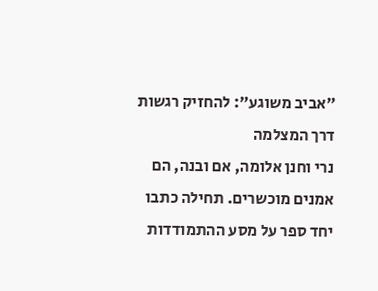״אביב משוגע״: להחזיק רגשות דרך המצלמה
נרי וחנן אלומה, אם ובנה, הם אמנים מוכשרים. תחילה כתבו יחד ספר על מסע ההתמודדות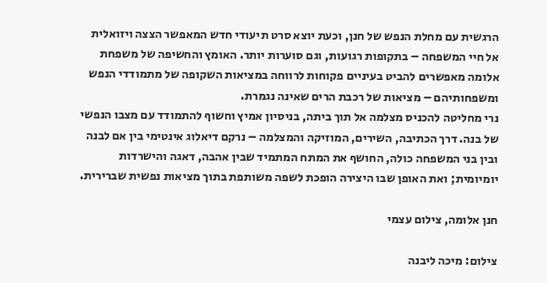הרגשית עם מחלת הנפש של חנן, וכעת יוצא סרט תיעודי חדש המאפשר הצצה ויזואלית אל חיי המשפחה – בתקופות רגועות, וגם סוערות יותר. האומץ והחשיפה של משפחת אלומה מאפשרים להביט בעיניים פקוחות לרווחה במציאות השקופה של מתמודדי הנפש ומשפחותיהם – מציאות של רכבת הרים שאינה נגמרת.
נרי מחליטה להכניס מצלמה אל תוך ביתה, בניסיון אמיץ וחשוף להתמודד עם מצבו הנפשי של בנה. דרך הכתיבה, השירים, המוזיקה והמצלמה – נרקם דיאלוג אינטימי בין אם לבנה ובין בני המשפחה כולה, החושף את המתח המתמיד שבין אהבה, דאגה והישרדות יומיומית; ואת האופן שבו היצירה הופכת לשפה משותפת בתוך מציאות נפשית שברירית.

חנן אלומה, צילום עצמי

צילום: מיכה ליבנה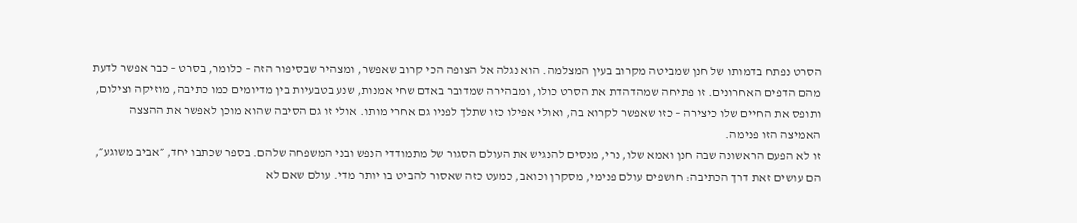הסרט נפתח בדמותו של חנן שמביטה מקרוב בעין המצלמה. הוא נגלה אל הצופה הכי קרוב שאפשר, ומצהיר שבסיפור הזה – כלומר, בסרט – כבר אפשר לדעת מהם הדפים האחרונים. זו פתיחה שמהדהדת את הסרט כולו, ומבהירה שמדובר באדם שחי אמנות, שנע בטבעיות בין מדיומים כמו כתיבה, מוזיקה וצילום, ותופס את החיים שלו כיצירה – כזו שאפשר לקרוא בה, ואולי אפילו כזו שתלך לפניו גם אחרי מותו. אולי זו גם הסיבה שהוא מוכן לאפשר את ההצצה האמיצה הזו פנימה.
זו לא הפעם הראשונה שבה חנן ואמא שלו, נרי, מנסים להנגיש את העולם הסגור של מתמודדי הנפש ובני המשפחה שלהם. בספר שכתבו יחד, ״אביב משוגע״, הם עושים זאת דרך הכתיבה: חושפים עולם פנימי, מסקרן וכואב, כמעט כזה שאסור להביט בו יותר מדי. עולם שאם לא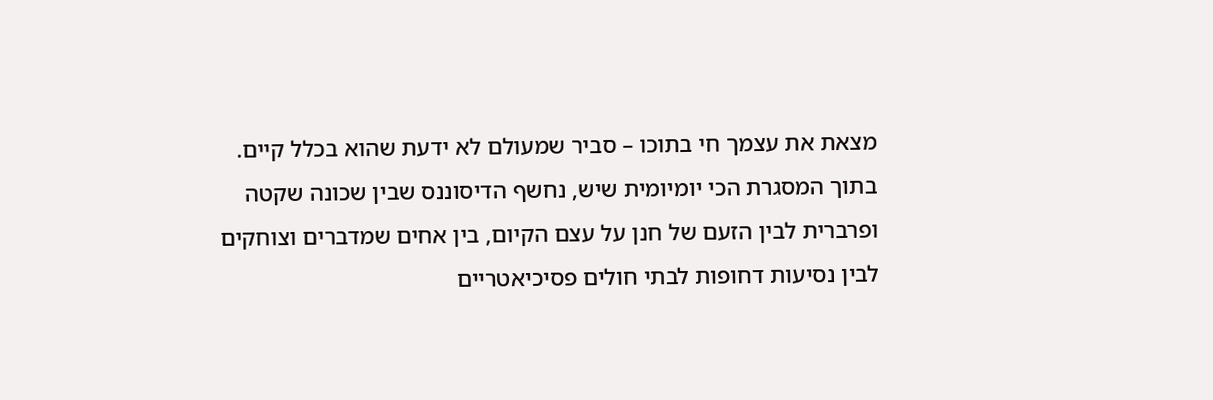מצאת את עצמך חי בתוכו – סביר שמעולם לא ידעת שהוא בכלל קיים.
בתוך המסגרת הכי יומיומית שיש, נחשף הדיסוננס שבין שכונה שקטה ופרברית לבין הזעם של חנן על עצם הקיום, בין אחים שמדברים וצוחקים לבין נסיעות דחופות לבתי חולים פסיכיאטריים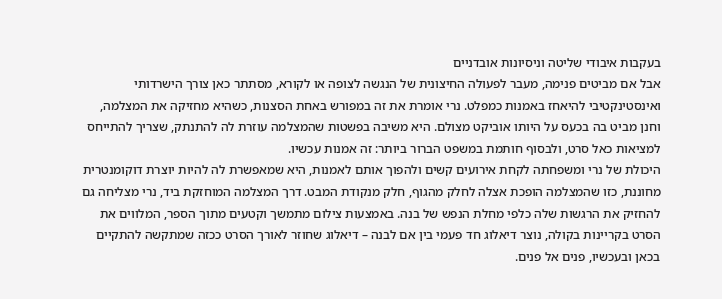בעקבות איבודי שליטה וניסיונות אובדניים
אבל אם מביטים פנימה, מעבר לפעולה החיצונית של הנגשה לצופה או לקורא, מסתתר כאן צורך הישרדותי ואינסטינקטיבי להיאחז באמנות כמפלט. נרי אומרת את זה במפורש באחת הסצנות, כשהיא מחזיקה את המצלמה, וחנן מביט בה בכעס על היותו אוביקט מצולם. היא משיבה בפשטות שהמצלמה עוזרת לה להתנתק, שצריך להתייחס למציאות כאל סרט, ולבסוף חותמת במשפט הברור ביותר: זה אמנות עכשיו.
היכולת של נרי ומשפחתה לקחת אירועים קשים ולהפוך אותם לאמנות, היא שמאפשרת לה להיות יוצרת דוקומנטרית מחוננת, כזו שהמצלמה הופכת אצלה לחלק מהגוף, חלק מנקודת המבט. דרך המצלמה המוחזקת ביד, נרי מצליחה גם להחזיק את הרגשות שלה כלפי מחלת הנפש של בנה. באמצעות צילום מתמשך וקטעים מתוך הספר, המלווים את הסרט בקריינות בקולה, נוצר דיאלוג חד פעמי בין אם לבנה – דיאלוג שחוזר לאורך הסרט ככזה שמתקשה להתקיים בכאן ובעכשיו, פנים אל פנים.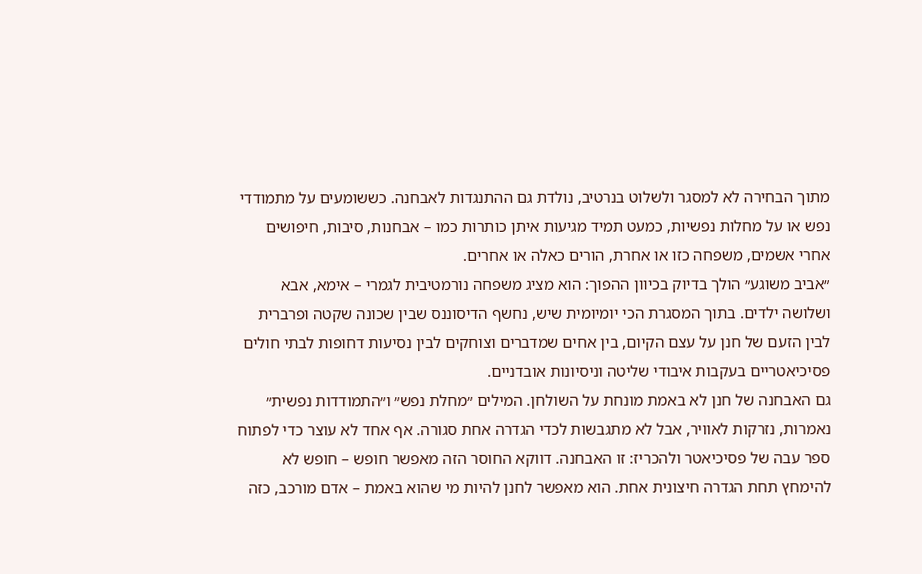מתוך הבחירה לא למסגר ולשלוט בנרטיב, נולדת גם ההתנגדות לאבחנה. כששומעים על מתמודדי נפש או על מחלות נפשיות, כמעט תמיד מגיעות איתן כותרות כמו – אבחנות, סיבות, חיפושים אחרי אשמים, משפחה כזו או אחרת, הורים כאלה או אחרים.
״אביב משוגע״ הולך בדיוק בכיוון ההפוך: הוא מציג משפחה נורמטיבית לגמרי – אימא, אבא ושלושה ילדים. בתוך המסגרת הכי יומיומית שיש, נחשף הדיסוננס שבין שכונה שקטה ופרברית לבין הזעם של חנן על עצם הקיום, בין אחים שמדברים וצוחקים לבין נסיעות דחופות לבתי חולים פסיכיאטריים בעקבות איבודי שליטה וניסיונות אובדניים.
גם האבחנה של חנן לא באמת מונחת על השולחן. המילים ״מחלת נפש״ ו״התמודדות נפשית״ נאמרות, נזרקות לאוויר, אבל לא מתגבשות לכדי הגדרה אחת סגורה. אף אחד לא עוצר כדי לפתוח ספר עבה של פסיכיאטר ולהכריז: זו האבחנה. דווקא החוסר הזה מאפשר חופש – חופש לא להימחץ תחת הגדרה חיצונית אחת. הוא מאפשר לחנן להיות מי שהוא באמת – אדם מורכב, כזה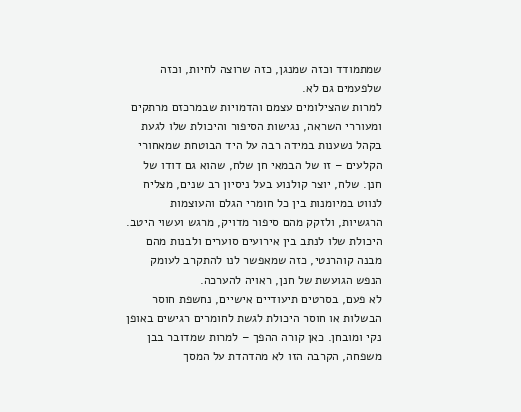שמתמודד וכזה שמנגן, כזה שרוצה לחיות, וכזה שלפעמים גם לא.
למרות שהצילומים עצמם והדמויות שבמרכזם מרתקים ומעוררי השראה, נגישות הסיפור והיכולת שלו לגעת בקהל נשענות במידה רבה על היד הבוטחת שמאחורי הקלעים – זו של הבמאי חן שלח, שהוא גם דודו של חנן. שלח, יוצר קולנוע בעל ניסיון רב שנים, מצליח לנווט במיומנות בין כל חומרי הגלם והעוצמות הרגשיות, ולזקק מהם סיפור מדויק, מרגש ועשוי היטב. היכולת שלו לנתב בין אירועים סוערים ולבנות מהם מבנה קוהרנטי, כזה שמאפשר לנו להתקרב לעומק הנפש הגועשת של חנן, ראויה להערכה.
לא פעם, בסרטים תיעודיים אישיים, נחשפת חוסר הבשלות או חוסר היכולת לגשת לחומרים רגישים באופן נקי ומובחן. כאן קורה ההפך – למרות שמדובר בבן משפחה, הקרבה הזו לא מהדהדת על המסך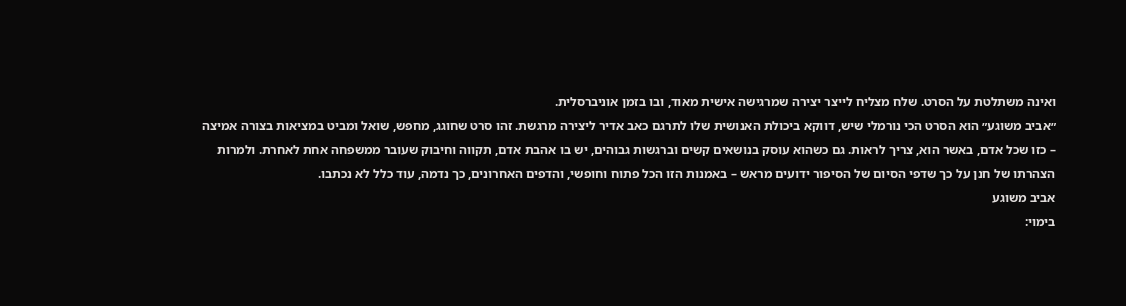ואינה משתלטת על הסרט. שלח מצליח לייצר יצירה שמרגישה אישית מאוד, ובו בזמן אוניברסלית.
״אביב משוגע״ הוא הסרט הכי נורמלי שיש, דווקא ביכולת האנושית שלו לתרגם כאב אדיר ליצירה מרגשת. זהו סרט שחוגג, מחפש, שואל ומביט במציאות בצורה אמיצה – כזו שכל אדם, באשר הוא, צריך לראות. גם כשהוא עוסק בנושאים קשים וברגשות גבוהים, יש בו אהבת אדם, תקווה וחיבוק שעובר ממשפחה אחת לאחרת. ולמרות הצהרתו של חנן על כך שדפי הסיום של הסיפור ידועים מראש – באמנות הזו הכל פתוח וחופשי, והדפים האחרונים, כך נדמה, עוד כלל לא נכתבו.
אביב משוגע
בימוי: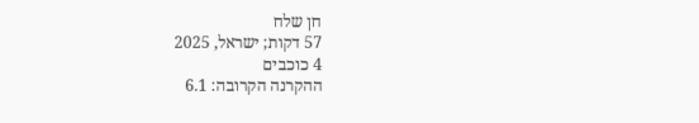חן שלח
57 דקות; ישראל, 2025
4 כוכבים
ההקרנה הקרובה: 6.1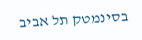בסינמטק תל אביב